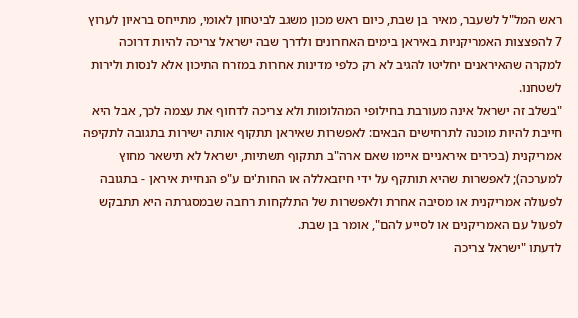ראש המל"ל לשעבר, מאיר בן שבת, כיום ראש מכון משגב לביטחון לאומי, מתייחס בראיון לערוץ 7 להפצצות האמריקניות באיראן בימים האחרונים ולדרך שבה ישראל צריכה להיות דרוכה למקרה שהאיראנים יחליטו להגיב לא רק כלפי מדינות אחרות במזרח התיכון אלא לנסות ולירות לשטחנו.
"בשלב זה ישראל אינה מעורבת בחילופי המהלומות ולא צריכה לדחוף את עצמה לכך, אבל היא חייבת להיות מוכנה לתרחישים הבאים: לאפשרות שאיראן תתקוף אותה ישירות בתגובה לתקיפה אמריקנית (בכירים איראניים איימו שאם ארה"ב תתקוף תשתיות, ישראל לא תישאר מחוץ למערכה); לאפשרות שהיא תותקף על ידי חיזבאללה או החות'ים ע"פ הנחיית איראן - בתגובה לפעולה אמריקנית או מסיבה אחרת ולאפשרות של התלקחות רחבה שבמסגרתה היא תתבקש לפעול עם האמריקנים או לסייע להם", אומר בן שבת.
לדעתו "ישראל צריכה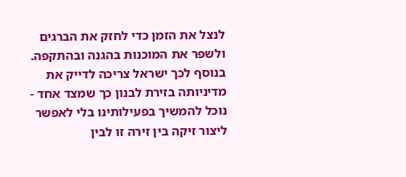לנצל את הזמן כדי לחזק את הברגים ולשפר את המוכנות בהגנה ובהתקפה. בנוסף לכך ישראל צריכה לדייק את מדיניותה בזירת לבנון כך שמצד אחד - נוכל להמשיך בפעילותינו בלי לאפשר ליצור זיקה בין זירה זו לבין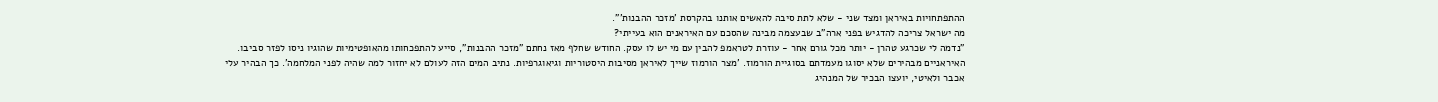ההתפתחויות באיראן ומצד שני - שלא לתת סיבה להאשים אותנו בהקרסת 'מזכר ההבנות'".
מה ישראל צריכה להדגיש בפני ארה"ב שבעצמה מבינה שהסכם עם האיראנים הוא בעייתי?
"נדמה לי שכרגע טהרן - יותר מכל גורם אחר - עוזרת לטראמפ להבין עם מי יש לו עסק. החודש שחלף מאז נחתם "מזכר ההבנות", סייע להתפכחותו מהאופטימיות שהוגיו ניסו לפזר סביבו. האיראניים מבהירים שלא יסוגו מעמדתם בסוגיית הורמוז. 'מצר הורמוז שייך לאיראן מסיבות היסטוריות וגיאוגרפיות. נתיב המים הזה לעולם לא יחזור למה שהיה לפני המלחמה'. כך הבהיר עלי אכבר ולאיטי, יועצו הבכיר של המנהיג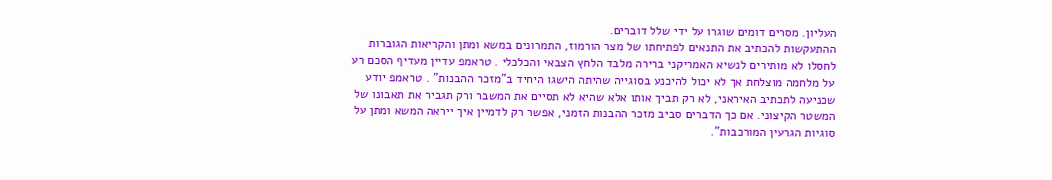העליון. מסרים דומים שוגרו על ידי שלל דוברים.
ההתעקשות להכתיב את התנאים לפתיחתו של מצר הורמוז, התמרונים במשא ומתן והקריאות הגוברות לחסלו לא מותירים לנשיא האמריקני ברירה מלבד הלחץ הצבאי והכלכלי . טראמפ עדיין מעדיף הסכם רע על מלחמה מוצלחת אך לא יכול להיכנע בסוגייה שהיתה הישגו היחיד ב"מזכר ההבנות" . טראמפ יודע שכניעה לתכתיב האיראני, לא רק תביך אותו אלא שהיא לא תסיים את המשבר ורק תגביר את תאבונו של המשטר הקיצוני. אם כך הדברים סביב מזכר ההבנות הזמני, אפשר רק לדמיין איך ייראה המשא ומתן על סוגיות הגרעין המורכבות".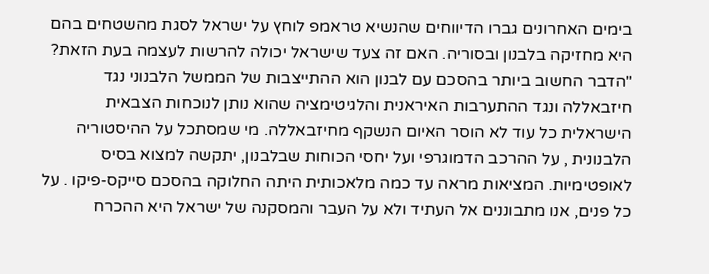בימים האחרונים גברו הדיווחים שהנשיא טראמפ לוחץ על ישראל לסגת מהשטחים בהם היא מחזיקה בלבנון ובסוריה. האם זה צעד שישראל יכולה להרשות לעצמה בעת הזאת?
"הדבר החשוב ביותר בהסכם עם לבנון הוא ההתייצבות של הממשל הלבנוני נגד חיזבאללה ונגד ההתערבות האיראנית והלגיטימציה שהוא נותן לנוכחות הצבאית הישראלית כל עוד לא הוסר האיום הנשקף מחיזבאללה. מי שמסתכל על ההיסטוריה הלבנונית , על ההרכב הדמוגרפי ועל יחסי הכוחות שבלבנון, יתקשה למצוא בסיס לאופטימיות. המציאות מראה עד כמה מלאכותית היתה החלוקה בהסכם סייקס-פיקו . על כל פנים, אנו מתבוננים אל העתיד ולא על העבר והמסקנה של ישראל היא ההכרח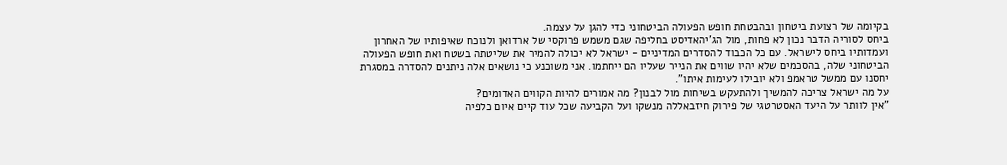בקיומה של רצועת ביטחון ובהבטחת חופש הפעולה הביטחוני כדי להגן על עצמה.
ביחס לסוריה הדבר נכון לא פחות, מול הג'יהאדיסט בחליפה שגם משמש פרוקסי של ארדואן ולנוכח שאיפותיו של האחרון ועמדותיו ביחס לישראל. עם כל הכבוד להסדרים המדיניים - ישראל לא יכולה להמיר את שליטתה בשטח ואת חופש הפעולה הביטחוני שלה, בהסכמים שלא יהיו שווים את הנייר שעליו הם ייחתמו. אני משוכנע כי נושאים אלה ניתנים להסדרה במסגרת יחסנו עם ממשל טראמפ ולא יובילו לעימות איתו".
על מה ישראל צריכה להמשיך ולהתעקש בשיחות מול לבנון? מה אמורים להיות הקווים האדומים?
"אין לוותר על היעד האסטרטגי של פירוק חיזבאללה מנשקו ועל הקביעה שכל עוד קיים איום כלפיה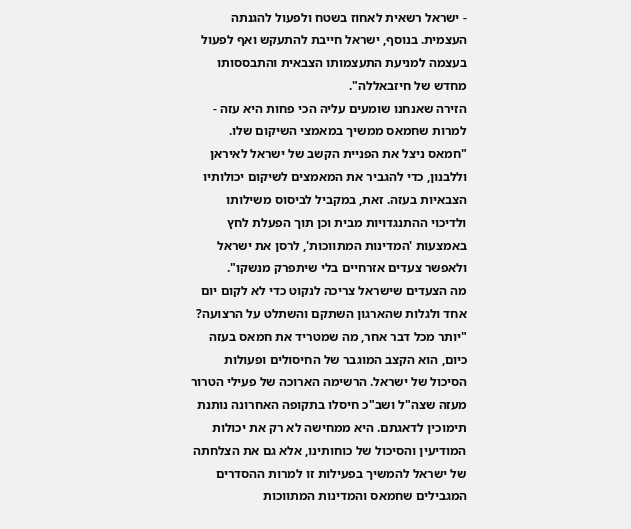- ישראל רשאית לאחוז בשטח ולפעול להגנתה העצמית. בנוסף, ישראל חייבת להתעקש ואף לפעול בעצמה למניעת התעצמותו הצבאית והתבססותו מחדש של חיזבאללה".
הזירה שאנחנו שומעים עליה הכי פחות היא עזה - למרות שחמאס ממשיך במאמצי השיקום שלו.
"חמאס ניצל את הפניית הקשב של ישראל לאיראן וללבנון, כדי להגביר את המאמצים לשיקום יכולותיו הצבאיות בעזה. זאת, במקביל לביסוס משילותו ולדיכוי ההתנגדויות מבית וכן תוך הפעלת לחץ באמצעות 'המדינות המתווכות', לרסן את ישראל ולאפשר צעדים אזרחיים בלי שיתפרק מנשקו".
מה הצעדים שישראל צריכה לנקוט כדי לא לקום יום אחד ולגלות שהארגון השתקם והשתלט על הרצועה?
"יותר מכל דבר אחר, מה שמטריד את חמאס בעזה כיום, הוא הקצב המוגבר של החיסולים ופעולות הסיכול של ישראל. הרשימה הארוכה של פעילי הטרור מעזה שצה"ל ושב"כ חיסלו בתקופה האחרונה נותנת תימוכין לדאגתם. היא ממחישה לא רק את יכולות המודיעין והסיכול של כוחותינו, אלא גם את הצלחתה של ישראל להמשיך בפעילות זו למרות ההסדרים המגבילים שחמאס והמדינות המתווכות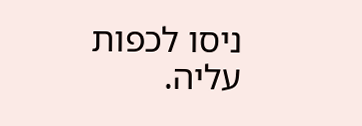ניסו לכפות עליה.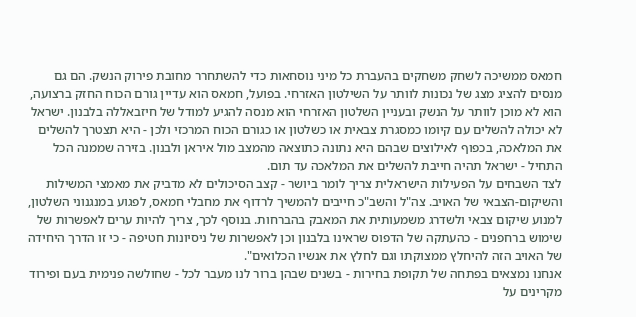חמאס ממשיכה לשחק משחקים בהעברת כל מיני נוסחאות כדי להשתחרר מחובת פירוק הנשק. הם גם מנסים להציג מצג של נכונות לוותר על השילטון האזרחי. בפועל, חמאס הוא עדיין גורם הכוח החזק ברצועה, הוא לא מוכן לוותר על הנשק ובעניין השלטון האזרחי הוא מנסה להגיע למודל של חיזבאללה בלבנון. ישראל לא יכולה להשלים עם קיומו כמסגרת צבאית או כשלטון או כגורם הכוח המרכזי ולכן - היא תצטרך להשלים את המלאכה, בכפוף לאילוצים שבהם היא נתונה כתוצאה מהמצב מול איראן ולבנון. בזירה שממנה הכל התחיל - ישראל תהיה חייבת להשלים את המלאכה עד תום.
לצד השבחים על הפעילות הישראלית צריך לומר ביושר - קצב הסיכולים לא מדביק את מאמצי המשילות והשיקום-הצבאי של האויב. צה"ל והשב"כ חייבים להמשיך לרדוף את מחבלי חמאס, לפגוע במנגנוני השלטון, למנוע שיקום צבאי ולשדרג משמעותית את המאבק בהברחות. בנוסף לכך, צריך להיות ערים לאפשרות של שימוש ברחפנים - כהעתקה של הדפוס שראינו בלבנון וכן לאפשרות של ניסיונות חטיפה - כי זו הדרך היחידה של האויב הזה להיחלץ ממצוקתו וגם לחלץ את אנשיו הכלואים".
אנחנו נמצאים בפתחה של תקופת בחירות - בשנים שבהן ברור לנו מעבר לכל - שחולשה פנימית בעם ופירוד מקרינים על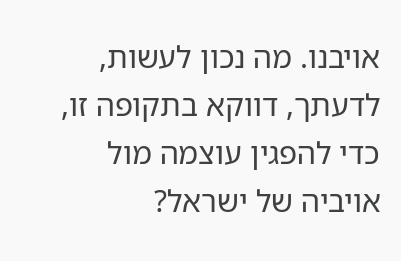אויבנו. מה נכון לעשות, לדעתך, דווקא בתקופה זו, כדי להפגין עוצמה מול אויביה של ישראל?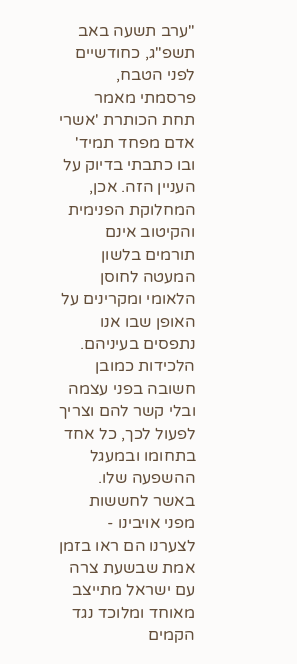"ערב תשעה באב תשפ"ג, כחודשיים לפני הטבח, פרסמתי מאמר תחת הכותרת 'אשרי אדם מפחד תמיד' ובו כתבתי בדיוק על העניין הזה. אכן, המחלוקת הפנימית והקיטוב אינם תורמים בלשון המעטה לחוסן הלאומי ומקרינים על האופן שבו אנו נתפסים בעיניהם. הלכידות כמובן חשובה בפני עצמה ובלי קשר להם וצריך לפעול לכך, כל אחד בתחומו ובמעגל ההשפעה שלו. באשר לחששות מפני אויבינו - לצערנו הם ראו בזמן אמת שבשעת צרה עם ישראל מתייצב מאוחד ומלוכד נגד הקמים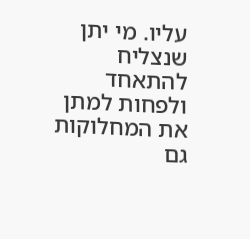עליו. מי יתן שנצליח להתאחד ולפחות למתן את המחלוקות גם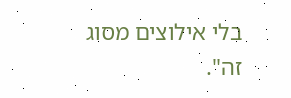בלי אילוצים מסוג זה".